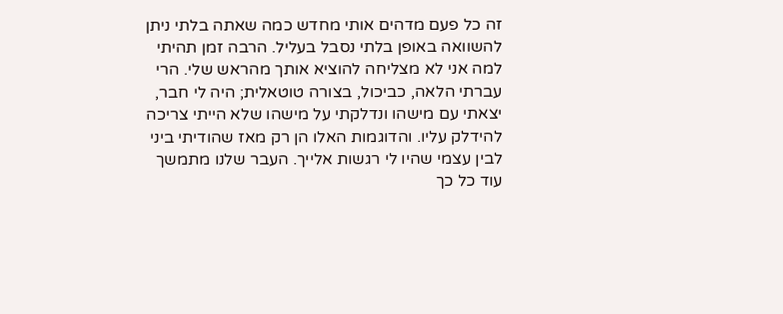זה כל פעם מדהים אותי מחדש כמה שאתה בלתי ניתן להשוואה באופן בלתי נסבל בעליל. הרבה זמן תהיתי למה אני לא מצליחה להוציא אותך מהראש שלי. הרי עברתי הלאה, כביכול, בצורה טוטאלית; היה לי חבר, יצאתי עם מישהו ונדלקתי על מישהו שלא הייתי צריכה להידלק עליו. והדוגמות האלו הן רק מאז שהודיתי ביני לבין עצמי שהיו לי רגשות אלייך. העבר שלנו מתמשך עוד כל כך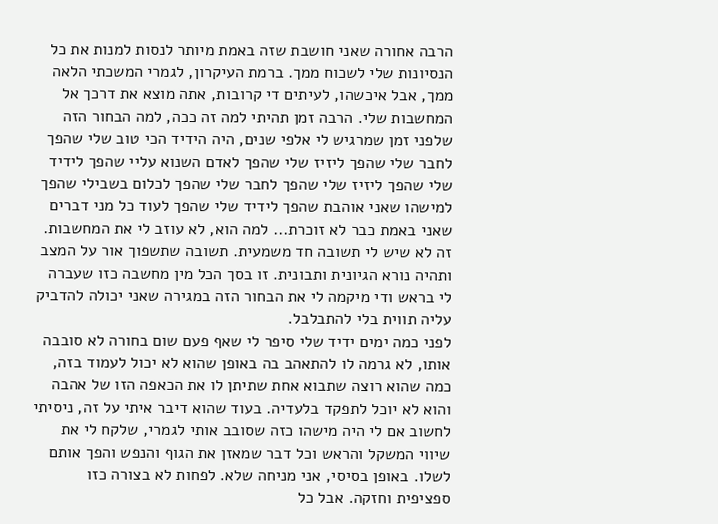הרבה אחורה שאני חושבת שזה באמת מיותר לנסות למנות את כל הנסיונות שלי לשכוח ממך. ברמת העיקרון, לגמרי המשכתי הלאה ממך, אבל איכשהו, לעיתים די קרובות, אתה מוצא את דרכך אל המחשבות שלי. הרבה זמן תהיתי למה זה ככה, למה הבחור הזה שלפני זמן שמרגיש לי אלפי שנים, היה הידיד הכי טוב שלי שהפך לחבר שלי שהפך ליזיז שלי שהפך לאדם השנוא עליי שהפך לידיד שלי שהפך ליזיז שלי שהפך לחבר שלי שהפך לכלום בשבילי שהפך למישהו שאני אוהבת שהפך לידיד שלי שהפך לעוד כל מני דברים שאני באמת כבר לא זוכרת... למה הוא, לא עוזב לי את המחשבות.
זה לא שיש לי תשובה חד משמעית. תשובה שתשפוך אור על המצב ותהיה נורא הגיונית ותבונית. זו בסך הכל מין מחשבה כזו שעברה לי בראש ודי מיקמה לי את הבחור הזה במגירה שאני יכולה להדביק עליה תווית בלי להתבלבל.
לפני כמה ימים ידיד שלי סיפר לי שאף פעם שום בחורה לא סובבה אותו, לא גרמה לו להתאהב בה באופן שהוא לא יכול לעמוד בזה, כמה שהוא רוצה שתבוא אחת שתיתן לו את הכאפה הזו של אהבה והוא לא יוכל לתפקד בלעדיה. בעוד שהוא דיבר איתי על זה, ניסיתי לחשוב אם לי היה מישהו כזה שסובב אותי לגמרי, שלקח לי את שיווי המשקל והראש וכל דבר שמאזן את הגוף והנפש והפך אותם לשלו. באופן בסיסי, אני מניחה שלא. לפחות לא בצורה כזו ספציפית וחזקה. אבל כל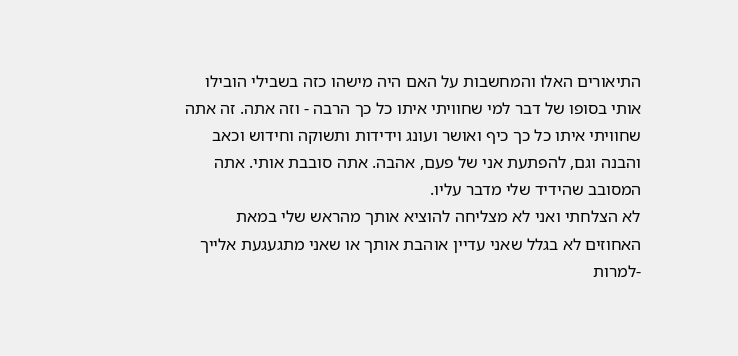התיאורים האלו והמחשבות על האם היה מישהו כזה בשבילי הובילו אותי בסופו של דבר למי שחוויתי איתו כל כך הרבה - וזה אתה. זה אתה שחוויתי איתו כל כך כיף ואושר ועונג וידידות ותשוקה וחידוש וכאב והבנה וגם, להפתעת אני של פעם, אהבה. אתה סובבת אותי. אתה המסובב שהידיד שלי מדבר עליו.
לא הצלחתי ואני לא מצליחה להוציא אותך מהראש שלי במאת האחוזים לא בגלל שאני עדיין אוהבת אותך או שאני מתגעגעת אלייך -למרות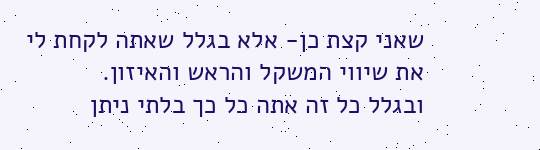שאני קצת כן- אלא בגלל שאתה לקחת לי את שיווי המשקל והראש והאיזון.
ובגלל כל זה אתה כל כך בלתי ניתן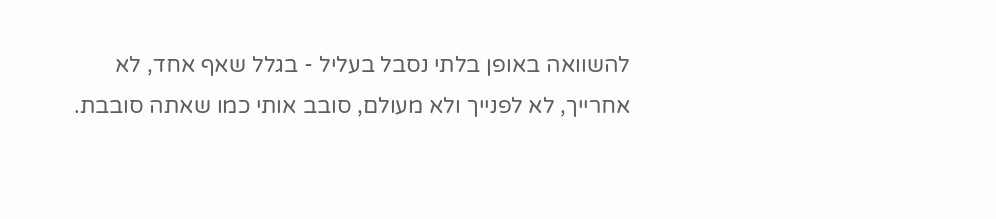להשוואה באופן בלתי נסבל בעליל - בגלל שאף אחד, לא אחרייך, לא לפנייך ולא מעולם, סובב אותי כמו שאתה סובבת.